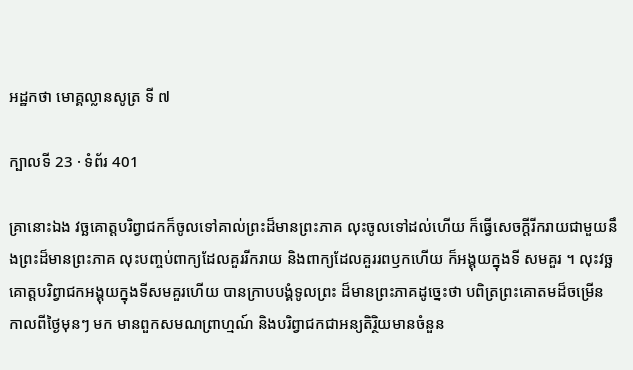អដ្ឋកថា មោគ្គល្លានសូត្រ ទី ៧

ក្បាលទី 23 · ទំព័រ 401

គ្រានោះឯង វច្ឆគោត្តបរិព្វាជកក៏ចូលទៅគាល់ព្រះដ៏មានព្រះភាគ លុះចូលទៅដល់ហើយ ក៏ធ្វើសេចក្តីរីករាយជាមួយនឹងព្រះដ៏មានព្រះភាគ លុះបញ្ចប់ពាក្យដែលគួររីករាយ និងពាក្យដែលគួររពឫកហើយ ក៏អង្គុយក្នុងទី សមគួរ ។ លុះវច្ឆគោត្តបរិព្វាជកអង្គុយក្នុងទីសមគួរហើយ បានក្រាបបង្គំទូលព្រះ ដ៏មានព្រះភាគដូច្នេះថា បពិត្រព្រះគោតមដ៏ចម្រើន កាលពីថ្ងៃមុនៗ មក មានពួកសមណព្រាហ្មណ៍ និងបរិព្វាជកជាអន្យតិរ្ថិយមានចំនួន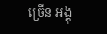ច្រើន អង្គុ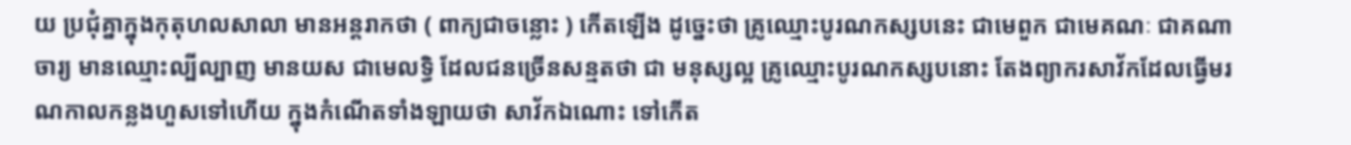យ ប្រជុំគ្នាក្នុងកុតុហលសាលា មានអន្តរាកថា ( ពាក្យជាចន្លោះ ) កើតឡើង ដូច្នេះថា គ្រូឈ្មោះបូរណកស្សបនេះ ជាមេពួក ជាមេគណៈ ជាគណាចារ្យ មានឈ្មោះល្បីល្បាញ មានយស ជាមេលទ្ធិ ដែលជនច្រើនសន្មតថា ជា មនុស្សល្អ គ្រូឈ្មោះបូរណកស្សបនោះ តែងព្យាករសាវ័កដែលធ្វើមរណកាលកន្លងហួសទៅហើយ ក្នុងកំណើតទាំងឡាយថា សាវ័កឯណោះ ទៅកើត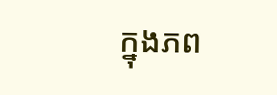ក្នុងភព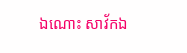ឯណោះ សាវ័កឯ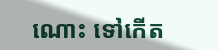ណោះ ទៅកើត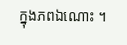ក្នុងភពឯណោះ ។